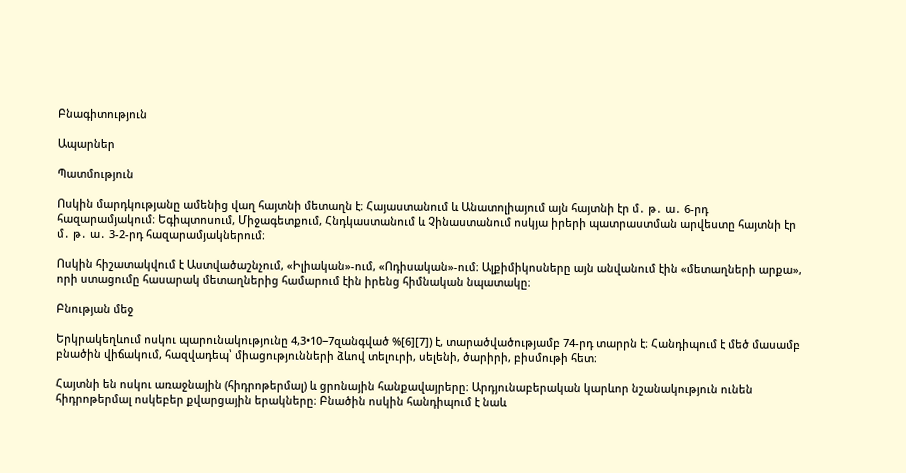Բնագիտություն

Ապարներ

Պատմություն

Ոսկին մարդկությանը ամենից վաղ հայտնի մետաղն է։ Հայաստանում և Անատոլիայում այն հայտնի էր մ․ թ․ ա․ 6-րդ հազարամյակում։ Եգիպտոսում, Միջագետքում, Հնդկաստանում և Չինաստանում ոսկյա իրերի պատրաստման արվեստը հայտնի էր մ․ թ․ ա․ 3-2-րդ հազարամյակներում։

Ոսկին հիշատակվում է Աստվածաշնչում, «Իլիական»-ում, «Ոդիսական»-ում։ Ալքիմիկոսները այն անվանում էին «մետաղների արքա», որի ստացումը հասարակ մետաղներից համարում էին իրենց հիմնական նպատակը։

Բնության մեջ

Երկրակեղևում ոսկու պարունակությունը 4,3•10−7զանգված %[6][7]) է, տարածվածությամբ 74-րդ տարրն է։ Հանդիպում է մեծ մասամբ բնածին վիճակում, հազվադեպ՝ միացությունների ձևով տելուրի, սելենի, ծարիրի, բիսմութի հետ։

Հայտնի են ոսկու առաջնային (հիդրոթերմալ) և ցրոնային հանքավայրերը։ Արդյունաբերական կարևոր նշանակություն ունեն հիդրոթերմալ ոսկեբեր քվարցային երակները։ Բնածին ոսկին հանդիպում է նաև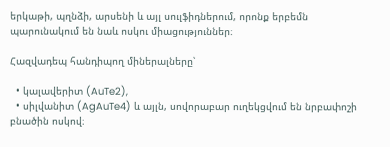երկաթի, պղնձի, արսենի և այլ սուլֆիդներում, որոնք երբեմն պարունակում են նաև ոսկու միացություններ։

Հազվադեպ հանդիպող միներալները՝

  • կալավերիտ (AuTe2),
  • սիլվանիտ (AgAuTe4) և այլն, սովորաբար ուղեկցվում են նրբափոշի բնածին ոսկով։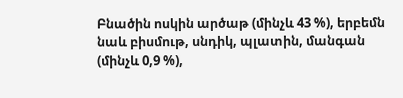Բնածին ոսկին արծաթ (մինչև 43 %), երբեմն նաև բիսմութ, սնդիկ, պլատին, մանգան (մինչև 0,9 %),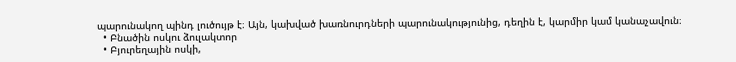պարունակող պինդ լուծույթ է։ Այն, կախված խառնուրդների պարունակությունից, դեղին է, կարմիր կամ կանաչավուն։
  • Բնածին ոսկու ձուլակտոր
  • Բյուրեղային ոսկի,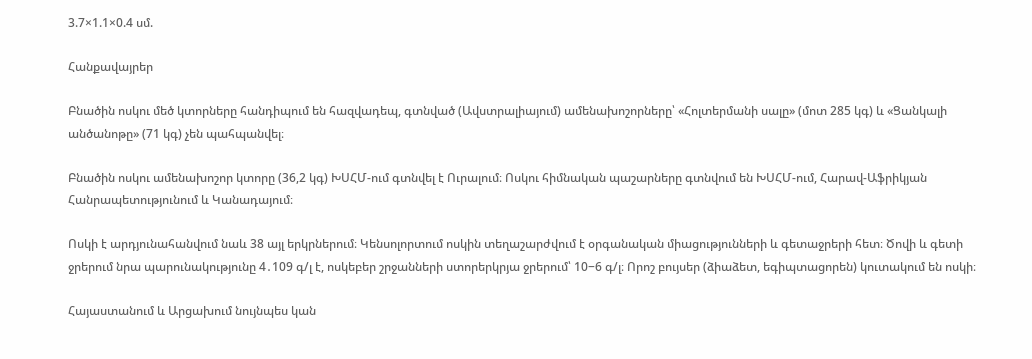3.7×1.1×0.4 սմ.

Հանքավայրեր

Բնածին ոսկու մեծ կտորները հանդիպում են հազվադեպ, գտնված (Ավստրալիայում) ամենախոշորները՝ «Հոլտերմանի սալը» (մոտ 285 կգ) և «Ցանկալի անծանոթը» (71 կգ) չեն պահպանվել։

Բնածին ոսկու ամենախոշոր կտորը (36,2 կգ) ԽՍՀՄ-ում գտնվել է Ուրալում։ Ոսկու հիմնական պաշարները գտնվում են ԽՍՀՄ-ում, Հարավ-Աֆրիկյան Հանրապետությունում և Կանադայում։

Ոսկի է արդյունահանվում նաև 38 այլ երկրներում։ Կենսոլորտում ոսկին տեղաշարժվում է օրգանական միացությունների և գետաջրերի հետ։ Ծովի և գետի ջրերում նրա պարունակությունը 4․109 գ/լ է, ոսկեբեր շրջանների ստորերկրյա ջրերում՝ 10−6 գ/լ։ Որոշ բույսեր (ձիաձետ, եգիպտացորեն) կուտակում են ոսկի։

Հայաստանում և Արցախում նույնպես կան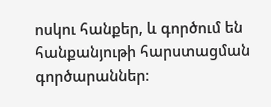ոսկու հանքեր, և գործում են հանքանյութի հարստացման գործարաններ։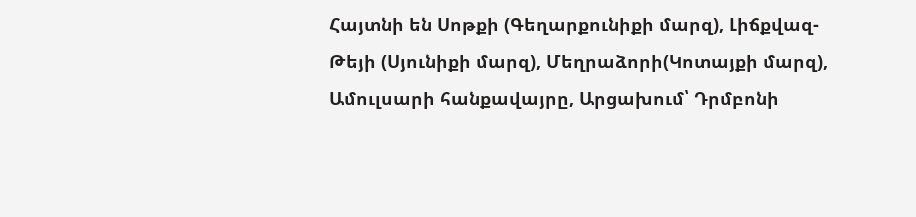Հայտնի են Սոթքի (Գեղարքունիքի մարզ), Լիճքվազ-Թեյի (Սյունիքի մարզ), Մեղրաձորի(Կոտայքի մարզ), Ամուլսարի հանքավայրը, Արցախում՝ Դրմբոնի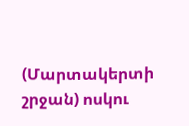(Մարտակերտի շրջան) ոսկու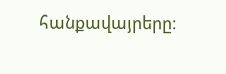հանքավայրերը։